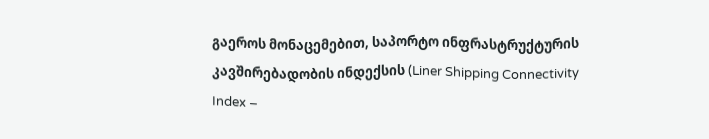გაეროს მონაცემებით, საპორტო ინფრასტრუქტურის კავშირებადობის ინდექსის (Liner Shipping Connectivity Index –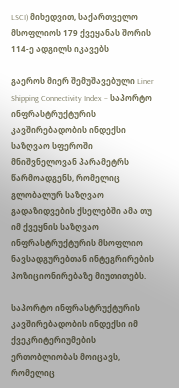LSCI) მიხედვით, საქართველო მსოფლიოს 179 ქვეყანას შორის 114-ე ადგილს იკავებს

გაეროს მიერ შემუშავებული Liner Shipping Connectivity Index – საპორტო ინფრასტრუქტურის კავშირებადობის ინდექსი საზღვაო სფეროში მნიშვნელოვან პარამეტრს წარმოადგენს, რომელიც გლობალურ საზღვაო გადაზიდვების ქსელებში ამა თუ იმ ქვეყნის საზღვაო ინფრასტრუქტურის მსოფლიო ნავსადგურებთან ინტეგრირების პოზიციონირებაზე მიუთითებს.

საპორტო ინფრასტრუქტურის კავშირებადობის ინდექსი იმ ქვეკრიტერიუმების ერთობლიობას მოიცავს, რომელიც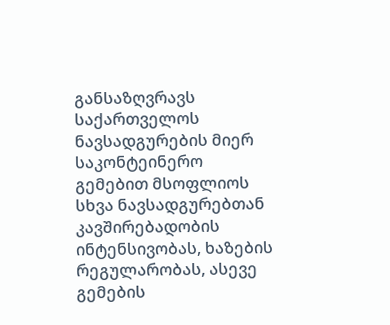განსაზღვრავს საქართველოს ნავსადგურების მიერ საკონტეინერო გემებით მსოფლიოს სხვა ნავსადგურებთან კავშირებადობის ინტენსივობას, ხაზების რეგულარობას, ასევე გემების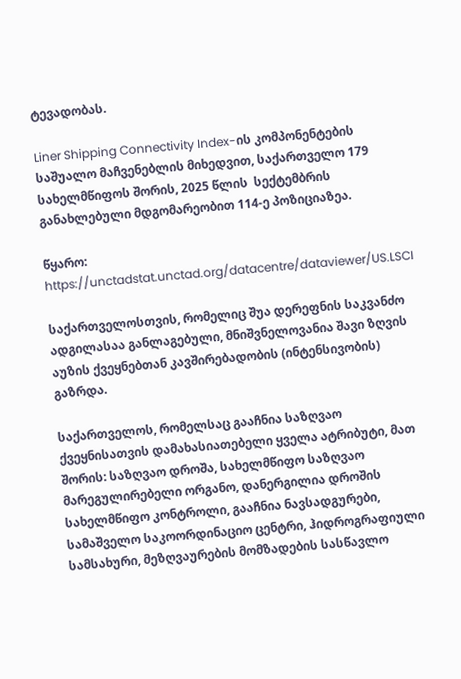ტევადობას.

Liner Shipping Connectivity Index-ის კომპონენტების საშუალო მაჩვენებლის მიხედვით, საქართველო 179 სახელმწიფოს შორის, 2025 წლის  სექტემბრის განახლებული მდგომარეობით 114-ე პოზიციაზეა.

წყარო: https://unctadstat.unctad.org/datacentre/dataviewer/US.LSCI

საქართველოსთვის, რომელიც შუა დერეფნის საკვანძო ადგილასაა განლაგებული, მნიშვნელოვანია შავი ზღვის აუზის ქვეყნებთან კავშირებადობის (ინტენსივობის) გაზრდა.

საქართველოს, რომელსაც გააჩნია საზღვაო ქვეყნისათვის დამახასიათებელი ყველა ატრიბუტი, მათ შორის: საზღვაო დროშა, სახელმწიფო საზღვაო მარეგულირებელი ორგანო, დანერგილია დროშის სახელმწიფო კონტროლი, გააჩნია ნავსადგურები, სამაშველო საკოორდინაციო ცენტრი, ჰიდროგრაფიული სამსახური, მეზღვაურების მომზადების სასწავლო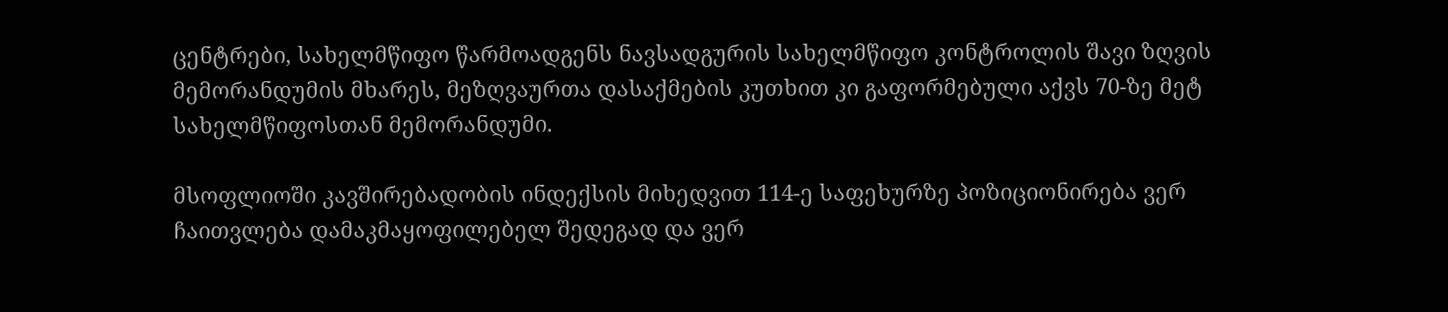ცენტრები, სახელმწიფო წარმოადგენს ნავსადგურის სახელმწიფო კონტროლის შავი ზღვის მემორანდუმის მხარეს, მეზღვაურთა დასაქმების კუთხით კი გაფორმებული აქვს 70-ზე მეტ სახელმწიფოსთან მემორანდუმი.

მსოფლიოში კავშირებადობის ინდექსის მიხედვით 114-ე საფეხურზე პოზიციონირება ვერ ჩაითვლება დამაკმაყოფილებელ შედეგად და ვერ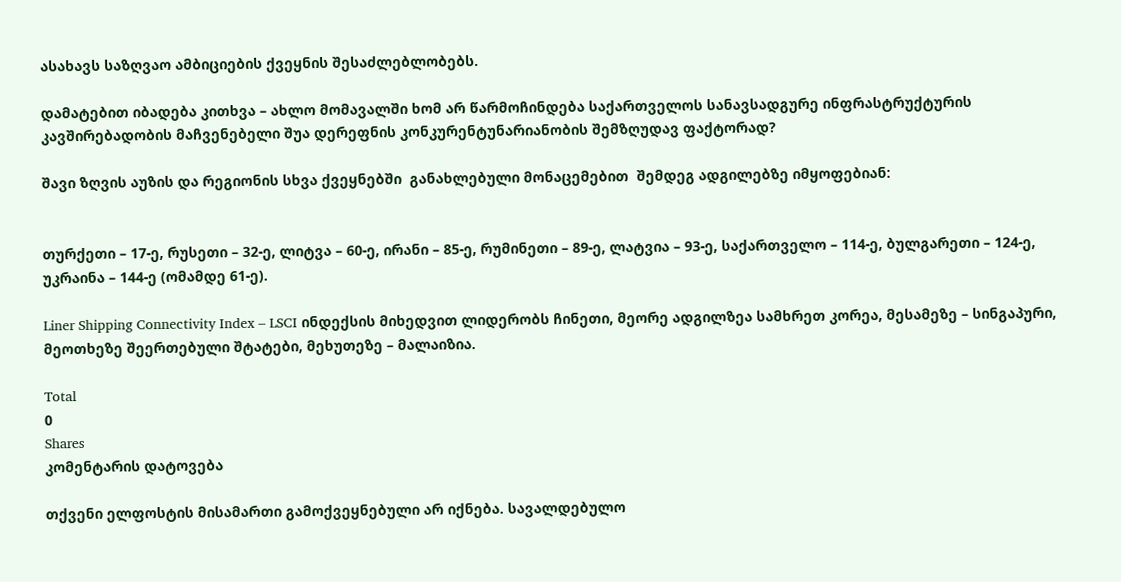ასახავს საზღვაო ამბიციების ქვეყნის შესაძლებლობებს.

დამატებით იბადება კითხვა – ახლო მომავალში ხომ არ წარმოჩინდება საქართველოს სანავსადგურე ინფრასტრუქტურის კავშირებადობის მაჩვენებელი შუა დერეფნის კონკურენტუნარიანობის შემზღუდავ ფაქტორად?

შავი ზღვის აუზის და რეგიონის სხვა ქვეყნებში  განახლებული მონაცემებით  შემდეგ ადგილებზე იმყოფებიან:


თურქეთი – 17-ე, რუსეთი – 32-ე, ლიტვა – 60-ე, ირანი – 85-ე, რუმინეთი – 89-ე, ლატვია – 93-ე, საქართველო – 114-ე, ბულგარეთი – 124-ე, უკრაინა – 144-ე (ომამდე 61-ე).

Liner Shipping Connectivity Index – LSCI ინდექსის მიხედვით ლიდერობს ჩინეთი, მეორე ადგილზეა სამხრეთ კორეა, მესამეზე – სინგაპური, მეოთხეზე შეერთებული შტატები, მეხუთეზე – მალაიზია.

Total
0
Shares
კომენტარის დატოვება

თქვენი ელფოსტის მისამართი გამოქვეყნებული არ იქნება. სავალდებულო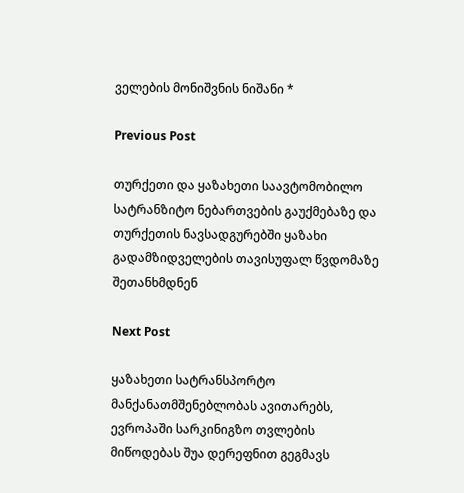ველების მონიშვნის ნიშანი *

Previous Post

თურქეთი და ყაზახეთი საავტომობილო სატრანზიტო ნებართვების გაუქმებაზე და თურქეთის ნავსადგურებში ყაზახი გადამზიდველების თავისუფალ წვდომაზე შეთანხმდნენ

Next Post

ყაზახეთი სატრანსპორტო მანქანათმშენებლობას ავითარებს, ევროპაში სარკინიგზო თვლების მიწოდებას შუა დერეფნით გეგმავს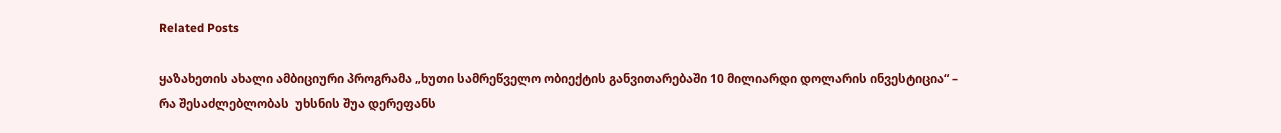Related Posts

ყაზახეთის ახალი ამბიციური პროგრამა „ხუთი სამრეწველო ობიექტის განვითარებაში 10 მილიარდი დოლარის ინვესტიცია“ – რა შესაძლებლობას  უხსნის შუა დერეფანს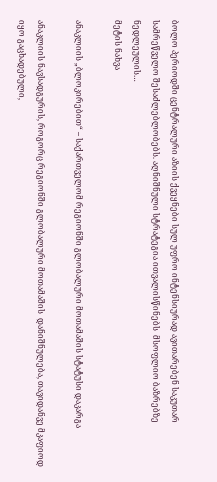ბოლო პერიოდში ცენტრალური აზიის ქვეყნები სულ უფრო ინტენსიურად ავითარებენ საკუთარ სამრეწველო შესაძლებლობებს. აღნიშნული სტრატეგია ითვალისწინებს  მსოფლიო ბაზრებზე ნედლეულის…
მეტის ნახვა

ანაკლიის „ბლოკირებით“ – საქართველომ რეგიონში გლობალური მოთამაშის სტატუსი დაკარგა

ანაკლიის ნავსადგურის, როგორც რეგიონში გლობალური მოთამაშის  დანიშნულება, თავიდანვე მკაფიოდ იყო გაცხადებული,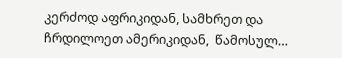კერძოდ აფრიკიდან, სამხრეთ და ჩრდილოეთ ამერიკიდან,  წამოსულ…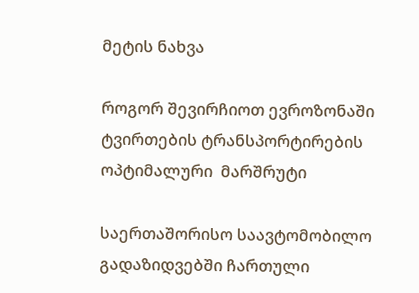მეტის ნახვა

როგორ შევირჩიოთ ევროზონაში ტვირთების ტრანსპორტირების ოპტიმალური  მარშრუტი

საერთაშორისო საავტომობილო გადაზიდვებში ჩართული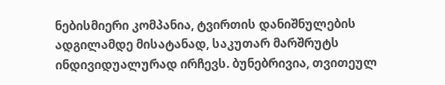ნებისმიერი კომპანია, ტვირთის დანიშნულების ადგილამდე მისატანად, საკუთარ მარშრუტს ინდივიდუალურად ირჩევს. ბუნებრივია, თვითეულ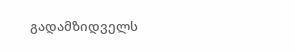გადამზიდველს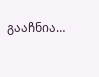გააჩნია…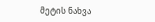მეტის ნახვა